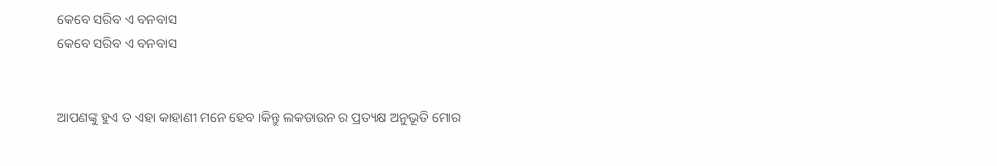କେବେ ସରିବ ଏ ବନବାସ
କେବେ ସରିବ ଏ ବନବାସ


ଆପଣଙ୍କୁ ହୁଏ ତ ଏହା କାହାଣୀ ମନେ ହେବ ।କିନ୍ତୁ ଲକଡାଉନ ର ପ୍ରତ୍ୟକ୍ଷ ଅନୁଭୂତି ମୋର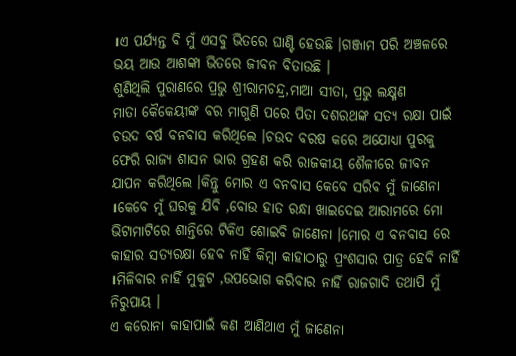।ଏ ପର୍ଯ୍ୟନ୍ତ ବି ମୁଁ ଏସବୁ ଭିତରେ ଘାଣ୍ଟି ହେଉଛି ।ଗଞ୍ଜାମ ପରି ଅଞ୍ଚଳରେ ଭୟ ଆଉ ଆଶଙ୍କା ଭିତରେ ଜୀବନ ବିତାଉଛି ।
ଶୁଣିଥିଲି ପୁରାଣରେ ପ୍ରଭୁ ଶ୍ରୀରାମଚନ୍ଦ୍ର,ମାଆ ସୀତା, ପ୍ରଭୁ ଲକ୍ଷ୍ମଣ
ମାତା କୈକେୟୀଙ୍କ ବର ମାଗୁଣି ପରେ ପିତା ଦଶରଥଙ୍କ ସତ୍ୟ ରକ୍ଷା ପାଇଁ ଚଉଦ ବର୍ଷ ବନବାସ କରିଥିଲେ ।ଚଉଦ ବରଷ କରେ ଅଯୋଧ୍ୟା ପୁରକୁ ଫେରି ରାଜ୍ୟ ଶାସନ ଭାର ଗ୍ରହଣ କରି ରାଜକୀୟ ଶୈଳୀରେ ଜୀବନ ଯାପନ କରିଥିଲେ ।କିନ୍ତୁ ମୋର ଏ ବନବାସ କେବେ ସରିବ ମୁଁ ଜାଣେନା ।କେବେ ମୁଁ ଘରକୁ ଯିବି ,ବୋଉ ହାତ ରନ୍ଧା ଖାଇଦେଇ ଆରାମରେ ମୋ ଭିଟାମାଟିରେ ଶାନ୍ତିରେ ଟିକିଏ ଶୋଇବି ଜାଣେନା ।ମୋର ଏ ବନବାସ ରେ କାହାର ସତ୍ୟରକ୍ଷା ହେବ ନାହିଁ କିମ୍ବା କାହାଠାରୁ ପ୍ରଂଶସାର ପାତ୍ର ହେବି ନାହିଁ ।ମିଳିବାର ନାହିଁ ମୁକୁଟ ,ଉପଭୋଗ କରିବାର ନାହିଁ ରାଜଗାଦି ତଥାପି ମୁଁ ନିରୁପାୟ ।
ଏ କରୋନା କାହାପାଇଁ କଣ ଆଣିଥାଏ ମୁଁ ଜାଣେନା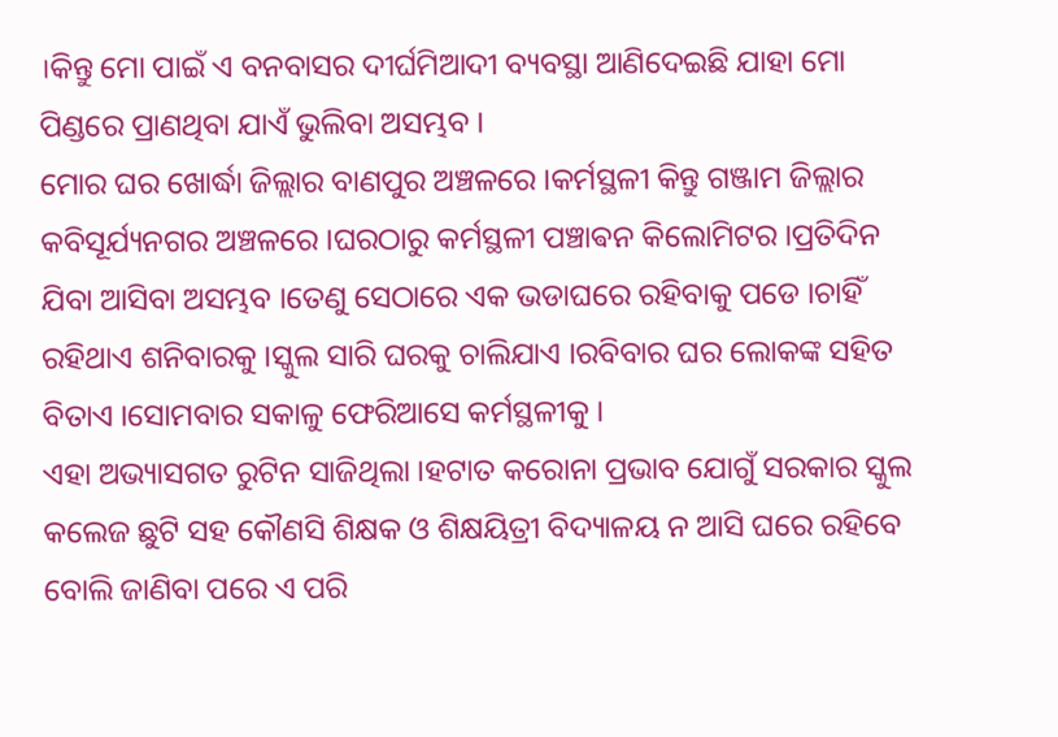।କିନ୍ତୁ ମୋ ପାଇଁ ଏ ବନବାସର ଦୀର୍ଘମିଆଦୀ ବ୍ୟବସ୍ଥା ଆଣିଦେଇଛି ଯାହା ମୋ ପିଣ୍ଡରେ ପ୍ରାଣଥିବା ଯାଏଁ ଭୁଲିବା ଅସମ୍ଭବ ।
ମୋର ଘର ଖୋର୍ଦ୍ଧା ଜିଲ୍ଲାର ବାଣପୁର ଅଞ୍ଚଳରେ ।କର୍ମସ୍ଥଳୀ କିନ୍ତୁ ଗଞ୍ଜାମ ଜିଲ୍ଲାର କବିସୂର୍ଯ୍ୟନଗର ଅଞ୍ଚଳରେ ।ଘରଠାରୁ କର୍ମସ୍ଥଳୀ ପଞ୍ଚାଵନ କିଲୋମିଟର ।ପ୍ରତିଦିନ ଯିବା ଆସିବା ଅସମ୍ଭବ ।ତେଣୁ ସେଠାରେ ଏକ ଭଡାଘରେ ରହିବାକୁ ପଡେ ।ଚାହିଁ ରହିଥାଏ ଶନିବାରକୁ ।ସ୍କୁଲ ସାରି ଘରକୁ ଚାଲିଯାଏ ।ରବିବାର ଘର ଲୋକଙ୍କ ସହିତ ବିତାଏ ।ସୋମବାର ସକାଳୁ ଫେରିଆସେ କର୍ମସ୍ଥଳୀକୁ ।
ଏହା ଅଭ୍ୟାସଗତ ରୁଟିନ ସାଜିଥିଲା ।ହଟାତ କରୋନା ପ୍ରଭାବ ଯୋଗୁଁ ସରକାର ସ୍କୁଲ କଲେଜ ଛୁଟି ସହ କୌଣସି ଶିକ୍ଷକ ଓ ଶିକ୍ଷୟିତ୍ରୀ ବିଦ୍ୟାଳୟ ନ ଆସି ଘରେ ରହିବେ ବୋଲି ଜାଣିବା ପରେ ଏ ପରି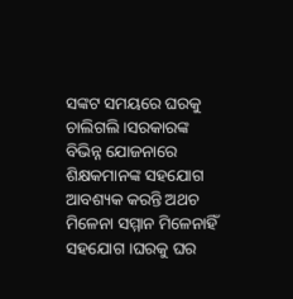ସଙ୍କଟ ସମୟରେ ଘରକୁ ଚାଲିଗଲି ।ସରକାରଙ୍କ ବିଭିନ୍ନ ଯୋଜନାରେ ଶିକ୍ଷକମାନଙ୍କ ସହଯୋଗ ଆବଶ୍ୟକ କରନ୍ତି ଅଥଚ ମିଳେନା ସମ୍ମାନ ମିଳେନାହିଁ ସହଯୋଗ ।ଘରକୁ ଘର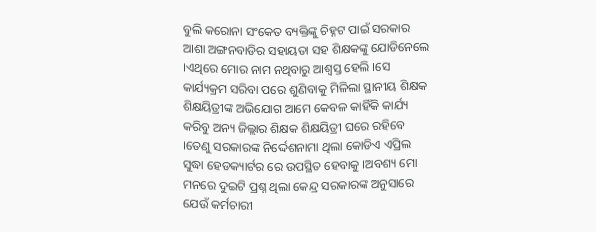ବୁଲି କରୋନା ସଂକେତ ବ୍ୟକ୍ତିଙ୍କୁ ଚିହ୍ନଟ ପାଇଁ ସରକାର ଆଶା ଅଙ୍ଗନବାଡିର ସହାୟତା ସହ ଶିକ୍ଷକଙ୍କୁ ଯୋଡିନେଲେ ।ଏଥିରେ ମୋର ନାମ ନଥିବାରୁ ଆଶ୍ୱସ୍ତ ହେଲି ।ସେ କାର୍ଯ୍ୟକ୍ରମ ସରିବା ପରେ ଶୁଣିବାକୁ ମିଳିଲା ସ୍ଥାନୀୟ ଶିକ୍ଷକ ଶିକ୍ଷୟିତ୍ରୀଙ୍କ ଅଭିଯୋଗ ଆମେ କେବଳ କାହିଁକି କାର୍ଯ୍ୟ କରିବୁ ଅନ୍ୟ ଜିଲ୍ଲାର ଶିକ୍ଷକ ଶିକ୍ଷୟିତ୍ରୀ ଘରେ ରହିବେ ।ତେଣୁ ସରକାରଙ୍କ ନିର୍ଦ୍ଦେଶନାମା ଥିଲା କୋଡିଏ ଏପ୍ରିଲ ସୁଦ୍ଧା ହେଡକ୍ୟାର୍ଟର ରେ ଉପସ୍ଥିତ ହେବାକୁ ।ଅବଶ୍ୟ ମୋ ମନରେ ଦୁଇଟି ପ୍ରଶ୍ନ ଥିଲା କେନ୍ଦ୍ର ସରକାରଙ୍କ ଅନୁସାରେ ଯେଉଁ କର୍ମଚାରୀ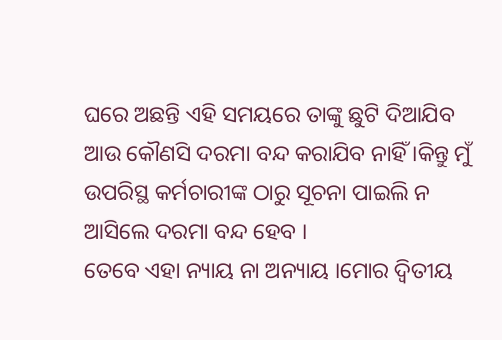ଘରେ ଅଛନ୍ତି ଏହି ସମୟରେ ତାଙ୍କୁ ଛୁଟି ଦିଆଯିବ ଆଉ କୌଣସି ଦରମା ବନ୍ଦ କରାଯିବ ନାହିଁ ।କିନ୍ତୁ ମୁଁ ଉପରିସ୍ଥ କର୍ମଚାରୀଙ୍କ ଠାରୁ ସୂଚନା ପାଇଲି ନ ଆସିଲେ ଦରମା ବନ୍ଦ ହେବ ।
ତେବେ ଏହା ନ୍ୟାୟ ନା ଅନ୍ୟାୟ ।ମୋର ଦ୍ୱିତୀୟ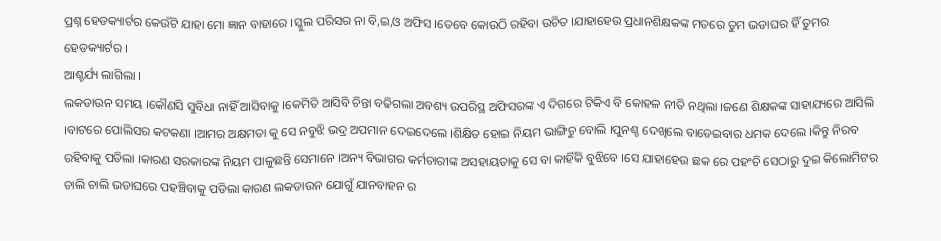ପ୍ରଶ୍ନ ହେଡକ୍ୟାର୍ଟର କେଉଁଟି ଯାହା ମୋ ଜ୍ଞାନ ବାହାରେ ।ସ୍କୁଲ ପରିସର ନା ବି,ଇ,ଓ ଅଫିସ ।ତେବେ କୋଉଠି ରହିବା ଉଚିତ ।ଯାହାହେଉ ପ୍ରଧାନଶିକ୍ଷକଙ୍କ ମତରେ ତୁମ ଭଡାଘର ହିଁ ତୁମର ହେଡକ୍ୟାର୍ଟର ।
ଆଶ୍ଚର୍ଯ୍ୟ ଲାଗିଲା ।
ଲକଡାଉନ ସମୟ ।କୌଣସି ସୁବିଧା ନାହିଁ ଆସିବାକୁ ।କେମିତି ଆସିବି ଚିନ୍ତା ବଢିଗଲା ଅବଶ୍ୟ ଉପରିସ୍ଥ ଅଫିସରଙ୍କ ଏ ଦିଗରେ ଟିକିଏ ବି କୋହଳ ନୀତି ନଥିଲା ।ଜଣେ ଶିକ୍ଷକଙ୍କ ସାହାଯ୍ୟରେ ଆସିଲି ।ବାଟରେ ପୋଲିସର କଟକଣା ।ଆମର ଅକ୍ଷମତା କୁ ସେ ନବୁଝି ଭଦ୍ର ଅପମାନ ଦେଇଦେଲେ ।ଶିକ୍ଷିତ ହୋଇ ନିୟମ ଭାଙ୍ଗିଚୁ ବୋଲି ।ପୁନଶ୍ଚ ଦେଖିଲେ ବାଡେଇବାର ଧମକ ଦେଲେ ।କିନ୍ତୁ ନିରବ ରହିବାକୁ ପଡିଲା ।କାରଣ ସରକାରଙ୍କ ନିୟମ ପାଳୁଛନ୍ତି ସେମାନେ ।ଅନ୍ୟ ବିଭାଗର କର୍ମଚାରୀଙ୍କ ଅସହାୟତାକୁ ସେ ବା କାହିଁକି ବୁଝିବେ ।ସେ ଯାହାହେଉ ଛକ ରେ ପହଂଚି ସେଠାରୁ ଦୁଇ କିଲୋମିଟର ଚାଲି ଚାଲି ଭଡାଘରେ ପହଞ୍ଚିବାକୁ ପଡିଲା କାରଣ ଲକଡାଉନ ଯୋଗୁଁ ଯାନବାହନ ର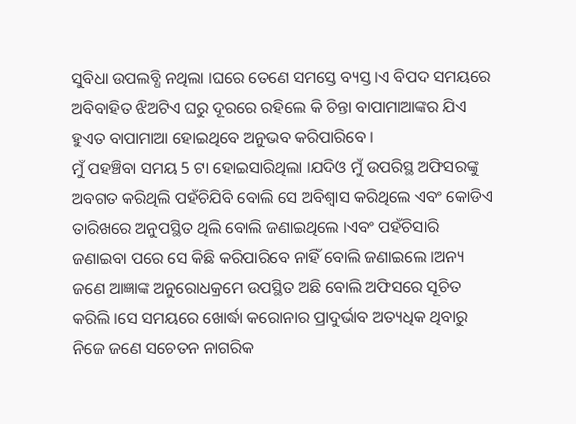ସୁବିଧା ଉପଲବ୍ଧି ନଥିଲା ।ଘରେ ତେଣେ ସମସ୍ତେ ବ୍ୟସ୍ତ ।ଏ ବିପଦ ସମୟରେ ଅବିବାହିତ ଝିଅଟିଏ ଘରୁ ଦୂରରେ ରହିଲେ କି ଚିନ୍ତା ବାପାମାଆଙ୍କର ଯିଏ ହୁଏତ ବାପାମାଆ ହୋଇଥିବେ ଅନୁଭବ କରିପାରିବେ ।
ମୁଁ ପହଞ୍ଚିବା ସମୟ 5 ଟା ହୋଇସାରିଥିଲା ।ଯଦିଓ ମୁଁ ଉପରିସ୍ଥ ଅଫିସରଙ୍କୁ ଅବଗତ କରିଥିଲି ପହଁଚିଯିବି ବୋଲି ସେ ଅବିଶ୍ୱାସ କରିଥିଲେ ଏବଂ କୋଡିଏ ତାରିଖରେ ଅନୁପସ୍ଥିତ ଥିଲି ବୋଲି ଜଣାଇଥିଲେ ।ଏବଂ ପହଁଚିସାରି ଜଣାଇବା ପରେ ସେ କିଛି କରିପାରିବେ ନାହିଁ ବୋଲି ଜଣାଇଲେ ।ଅନ୍ୟ ଜଣେ ଆଜ୍ଞାଙ୍କ ଅନୁରୋଧକ୍ରମେ ଉପସ୍ଥିତ ଅଛି ବୋଲି ଅଫିସରେ ସୂଚିତ କରିଲି ।ସେ ସମୟରେ ଖୋର୍ଦ୍ଧା କରୋନାର ପ୍ରାଦୁର୍ଭାବ ଅତ୍ୟଧିକ ଥିବାରୁ ନିଜେ ଜଣେ ସଚେତନ ନାଗରିକ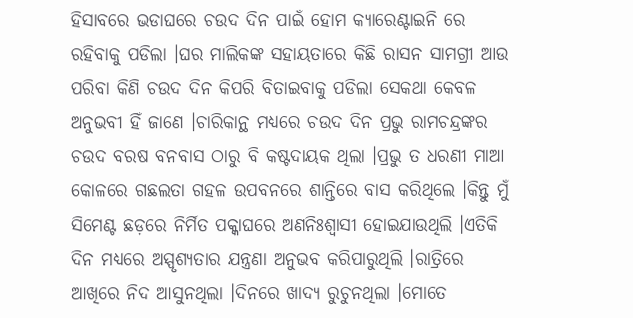ହିସାବରେ ଭଡାଘରେ ଚଉଦ ଦିନ ପାଇଁ ହୋମ କ୍ୟାରେଣ୍ଟାଇନି ରେ ରହିବାକୁ ପଡିଲା ।ଘର ମାଲିକଙ୍କ ସହାୟତାରେ କିଛି ରାସନ ସାମଗ୍ରୀ ଆଉ ପରିବା କିଣି ଚଉଦ ଦିନ କିପରି ବିତାଇବାକୁ ପଡିଲା ସେକଥା କେବଳ ଅନୁଭବୀ ହିଁ ଜାଣେ ।ଚାରିକାନ୍ଥ ମଧ୍ୟରେ ଚଉଦ ଦିନ ପ୍ରଭୁ ରାମଚନ୍ଦ୍ରଙ୍କର ଚଉଦ ବରଷ ବନବାସ ଠାରୁ ବି କଷ୍ଟଦାୟକ ଥିଲା ।ପ୍ରଭୁ ତ ଧରଣୀ ମାଆ କୋଳରେ ଗଛଲତା ଗହଳ ଉପବନରେ ଶାନ୍ତିରେ ବାସ କରିଥିଲେ ।କିନ୍ତୁ ମୁଁ ସିମେଣ୍ଟ ଛଡ଼ରେ ନିର୍ମିତ ପକ୍କାଘରେ ଅଣନିଃଶ୍ଵାସୀ ହୋଇଯାଉଥିଲି ।ଏତିକି ଦିନ ମଧ୍ୟରେ ଅସ୍ପୃଶ୍ୟତାର ଯନ୍ତ୍ରଣା ଅନୁଭବ କରିପାରୁଥିଲି ।ରାତ୍ରିରେ ଆଖିରେ ନିଦ ଆସୁନଥିଲା ।ଦିନରେ ଖାଦ୍ୟ ରୁଚୁନଥିଲା ।ମୋତେ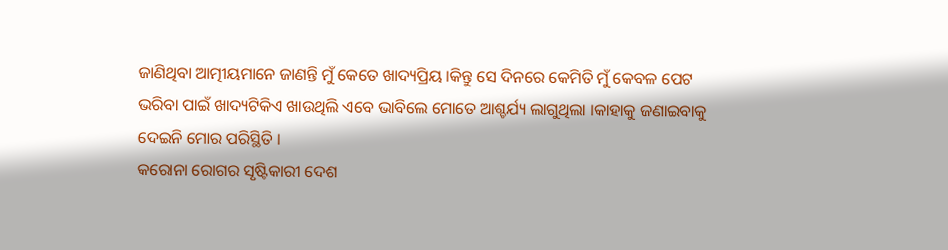ଜାଣିଥିବା ଆତ୍ମୀୟମାନେ ଜାଣନ୍ତି ମୁଁ କେତେ ଖାଦ୍ୟପ୍ରିୟ ।କିନ୍ତୁ ସେ ଦିନରେ କେମିତି ମୁଁ କେବଳ ପେଟ ଭରିବା ପାଇଁ ଖାଦ୍ୟଟିକିଏ ଖାଉଥିଲି ଏବେ ଭାବିଲେ ମୋତେ ଆଶ୍ଚର୍ଯ୍ୟ ଲାଗୁଥିଲା ।କାହାକୁ ଜଣାଇବାକୁ ଦେଇନି ମୋର ପରିସ୍ଥିତି ।
କରୋନା ରୋଗର ସୃଷ୍ଟିକାରୀ ଦେଶ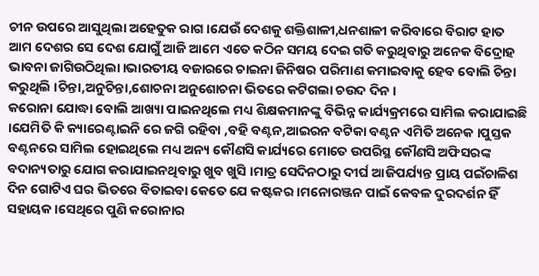ଚୀନ ଉପରେ ଆସୁଥିଲା ଅହେତୁକ ରାଗ ।ଯେଉଁ ଦେଶକୁ ଶକ୍ତିଶାଳୀ,ଧନଶାଳୀ କରିବାରେ ବିରାଟ ହାତ ଆମ ଦେଶର ସେ ଦେଶ ଯୋଗୁଁ ଆଜି ଆମେ ଏତେ କଠିନ ସମୟ ଦେଇ ଗତି କରୁଥିବାରୁ ଅନେକ ବିଦ୍ରୋହ ଭାବନା ଜାଗିଉଠିଥିଲା ।ଭାରତୀୟ ବଜାରରେ ଚାଇନା ଜିନିଷର ପରିମାଣ କମାଇବାକୁ ହେବ ବୋଲି ଚିନ୍ତା କରୁଥିଲି ।ଚିନ୍ତା,ଅନୁଚିନ୍ତା,ଶୋଚନା ଅନୁଶୋଚନା ଭିତରେ କଟିଗଲା ଚଉଦ ଦିନ ।
କରୋନା ଯୋଦ୍ଧା ବୋଲି ଆଖ୍ୟା ପାଇନଥିଲେ ମଧ୍ୟ ଶିକ୍ଷକମାନଙ୍କୁ ବିଭିନ୍ନ କାର୍ଯ୍ୟକ୍ରମରେ ସାମିଲ କରାଯାଇଛି ।ଯେମିତି କି କ୍ୟାରେଣ୍ଟାଇନି ରେ ଜଗି ରହିବା ,ବହି ବଣ୍ଟନ,ଆଇରନ ବଟିକା ବଣ୍ଟନ ଏମିତି ଅନେକ ।ପୁସ୍ତକ ବଣ୍ଟନରେ ସାମିଲ ହୋଇଥିଲେ ମଧ୍ୟ ଅନ୍ୟ କୌଣସି କାର୍ଯ୍ୟରେ ମୋତେ ଉପରିସ୍ଥ କୌଣସି ଅଫିସରଙ୍କ ବଦାନ୍ୟତାରୁ ଯୋଗ କରାଯାଇନଥିବାରୁ ଖୁବ ଖୁସି ।ମାତ୍ର ସେଦିନଠାରୁ ଦୀର୍ଘ ଆଜିପର୍ଯ୍ୟନ୍ତ ପ୍ରାୟ ପଇଁଚାଳିଶ ଦିନ ଗୋଟିଏ ଘର ଭିତରେ ବିତାଇବା କେତେ ଯେ କଷ୍ଟକର ।ମନୋରଞ୍ଜନ ପାଇଁ କେବଳ ଦୁରଦର୍ଶନ ହିଁ ସହାୟକ ।ସେଥିରେ ପୁଣି କରୋନାର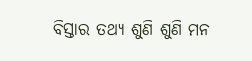ବିସ୍ତାର ତଥ୍ୟ ଶୁଣି ଶୁଣି ମନ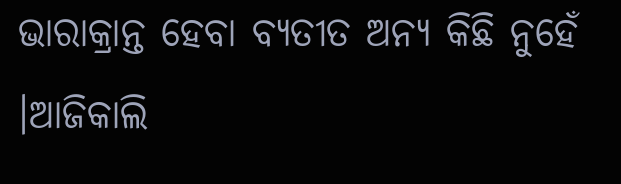ଭାରାକ୍ରାନ୍ତ ହେବା ବ୍ୟତୀତ ଅନ୍ୟ କିଛି ନୁହେଁ ।ଆଜିକାଲି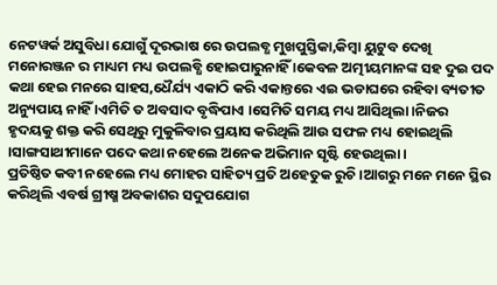ନେଟୱର୍କ ଅସୁବିଧା ଯୋଗୁଁ ଦୂରଭାଷ ରେ ଉପଲବ୍ଧ ମୁଖପୁସ୍ତିକା,କିମ୍ୱା ୟୁଟୁବ ଦେଖି ମନୋରଞ୍ଜନ ର ମାଧ୍ୟମ ମଧ୍ୟ ଉପଲବ୍ଧି ହୋଇପାରୁନାହିଁ ।କେବଳ ଅତ୍ମୀୟମାନଙ୍କ ସହ ଦୁଇ ପଦ କଥା ହେଇ ମନରେ ସାହସ,ଧୈର୍ଯ୍ୟ ଏକାଠି କରି ଏକାନ୍ତରେ ଏଇ ଭଡାଘରେ ରହିବା ବ୍ୟତୀତ ଅନ୍ୟୁପାୟ ନାହିଁ ।ଏମିତି ତ ଅବସାଦ ବୃଦ୍ଧିପାଏ ।ସେମିତି ସମୟ ମଧ୍ୟ ଆସିଥିଲା ।ନିଜର ହୃଦୟକୁ ଶକ୍ତ କରି ସେଥିରୁ ମୁକୁଳିବାର ପ୍ରୟାସ କରିଥିଲି ଆଉ ସଫଳ ମଧ୍ୟ ହୋଇଥିଲି ।ସାଙ୍ଗସାଥୀମାନେ ପଦେ କଥା ନହେଲେ ଅନେକ ଅଭିମାନ ସୃଷ୍ଟି ହେଉଥିଲା ।
ପ୍ରତିଷ୍ଠିତ କବୀ ନହେଲେ ମଧ୍ୟ ମୋହର ସାହିତ୍ୟ ପ୍ରତି ଅହେତୁକ ରୁଚି ।ଆଗରୁ ମନେ ମନେ ସ୍ଥିର କରିଥିଲି ଏବର୍ଷ ଗ୍ରୀଷ୍ମ ଅବକାଶର ସଦୁପଯୋଗ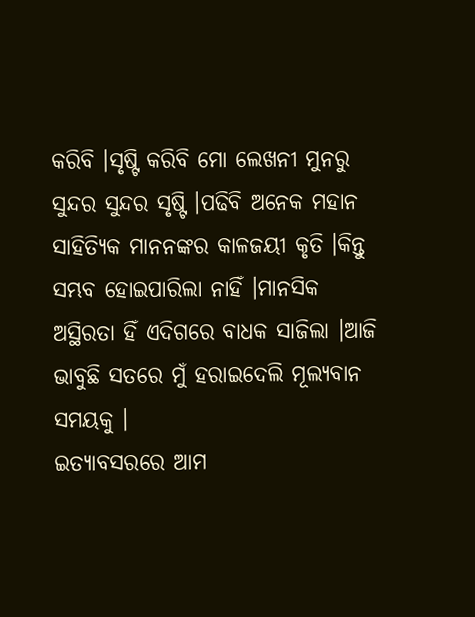କରିବି ।ସୃଷ୍ଟି କରିବି ମୋ ଲେଖନୀ ମୁନରୁ ସୁନ୍ଦର ସୁନ୍ଦର ସୃଷ୍ଟି ।ପଢିବି ଅନେକ ମହାନ ସାହିତ୍ୟିକ ମାନନଙ୍କର କାଳଜୟୀ କୃତି ।କିନ୍ତୁ ସମ୍ଭବ ହୋଇପାରିଲା ନାହିଁ ।ମାନସିକ ଅସ୍ଥିରତା ହିଁ ଏଦିଗରେ ବାଧକ ସାଜିଲା ।ଆଜି ଭାବୁଛି ସତରେ ମୁଁ ହରାଇଦେଲି ମୂଲ୍ୟବାନ ସମୟକୁ ।
ଇତ୍ୟାବସରରେ ଆମ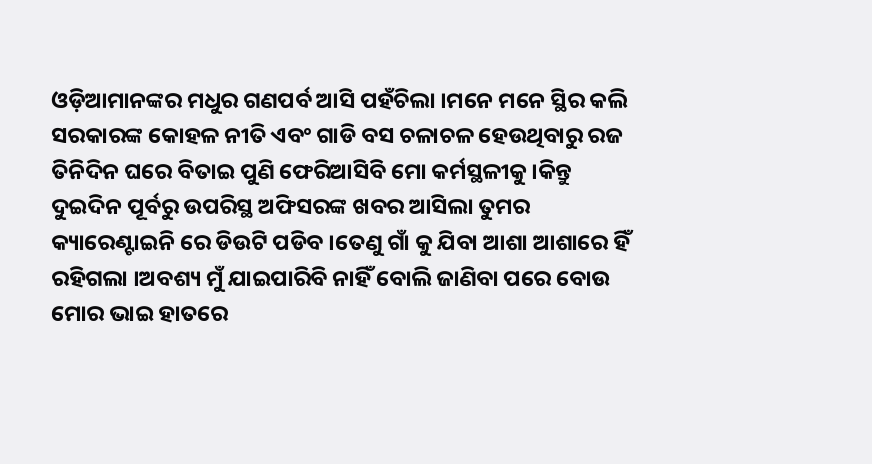ଓଡ଼ିଆମାନଙ୍କର ମଧୁର ଗଣପର୍ବ ଆସି ପହଁଚିଲା ।ମନେ ମନେ ସ୍ଥିର କଲି ସରକାରଙ୍କ କୋହଳ ନୀତି ଏବଂ ଗାଡି ବସ ଚଳାଚଳ ହେଉଥିବାରୁ ରଜ ତିନିଦିନ ଘରେ ବିତାଇ ପୁଣି ଫେରିଆସିବି ମୋ କର୍ମସ୍ଥଳୀକୁ ।କିନ୍ତୁ ଦୁଇଦିନ ପୂର୍ବରୁ ଉପରିସ୍ଥ ଅଫିସରଙ୍କ ଖବର ଆସିଲା ତୁମର କ୍ୟାରେଣ୍ଟାଇନି ରେ ଡିଉଟି ପଡିବ ।ତେଣୁ ଗାଁ କୁ ଯିବା ଆଶା ଆଶାରେ ହିଁ ରହିଗଲା ।ଅବଶ୍ୟ ମୁଁ ଯାଇପାରିବି ନାହିଁ ବୋଲି ଜାଣିବା ପରେ ବୋଉ ମୋର ଭାଇ ହାତରେ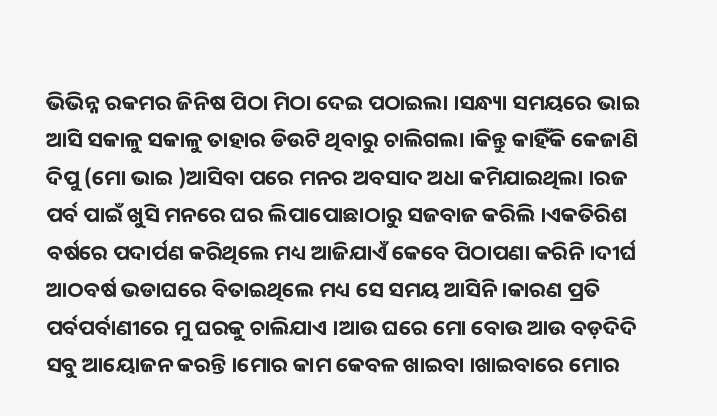ଭିଭିନ୍ନ ରକମର ଜିନିଷ ପିଠା ମିଠା ଦେଇ ପଠାଇଲା ।ସନ୍ଧ୍ୟା ସମୟରେ ଭାଇ ଆସି ସକାଳୁ ସକାଳୁ ତାହାର ଡିଉଟି ଥିବାରୁ ଚାଲିଗଲା ।କିନ୍ତୁ କାହିଁକି କେଜାଣି ଦିପୁ (ମୋ ଭାଇ )ଆସିବା ପରେ ମନର ଅବସାଦ ଅଧା କମିଯାଇଥିଲା ।ରଜ ପର୍ବ ପାଇଁ ଖୁସି ମନରେ ଘର ଲିପାପୋଛାଠାରୁ ସଜବାଜ କରିଲି ।ଏକତିରିଶ ବର୍ଷରେ ପଦାର୍ପଣ କରିଥିଲେ ମଧ୍ୟ ଆଜିଯାଏଁ କେବେ ପିଠାପଣା କରିନି।ଦୀର୍ଘ ଆଠବର୍ଷ ଭଡାଘରେ ବିତାଇଥିଲେ ମଧ୍ୟ ସେ ସମୟ ଆସିନି ।କାରଣ ପ୍ରତି ପର୍ବପର୍ବାଣୀରେ ମୁ ଘରକୁ ଚାଲିଯାଏ ।ଆଉ ଘରେ ମୋ ବୋଉ ଆଉ ବଡ଼ଦିଦି ସବୁ ଆୟୋଜନ କରନ୍ତି ।ମୋର କାମ କେବଳ ଖାଇବା ।ଖାଇବାରେ ମୋର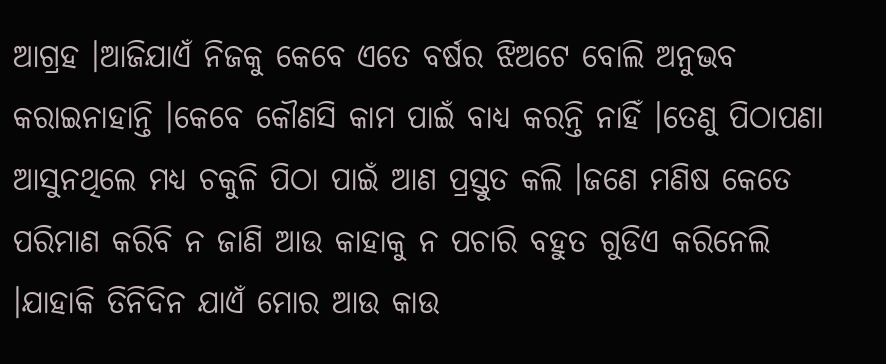ଆଗ୍ରହ ।ଆଜିଯାଏଁ ନିଜକୁ କେବେ ଏତେ ବର୍ଷର ଝିଅଟେ ବୋଲି ଅନୁଭବ କରାଇନାହାନ୍ତି ।କେବେ କୌଣସି କାମ ପାଇଁ ବାଧ୍ୟ କରନ୍ତି ନାହିଁ ।ତେଣୁ ପିଠାପଣା ଆସୁନଥିଲେ ମଧ୍ୟ ଚକୁଳି ପିଠା ପାଇଁ ଆଣ ପ୍ରସ୍ତୁତ କଲି ।ଜଣେ ମଣିଷ କେତେ ପରିମାଣ କରିବି ନ ଜାଣି ଆଉ କାହାକୁ ନ ପଚାରି ବହୁତ ଗୁଡିଏ କରିନେଲି ।ଯାହାକି ତିନିଦିନ ଯାଏଁ ମୋର ଆଉ କାଉ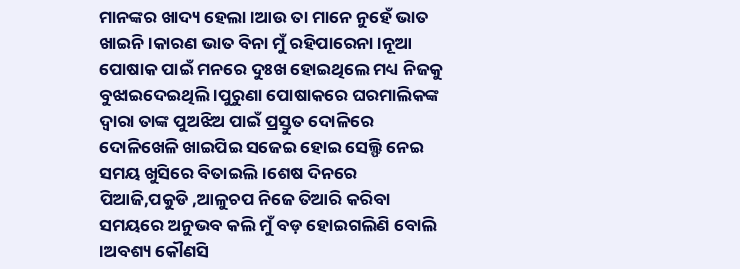ମାନଙ୍କର ଖାଦ୍ୟ ହେଲା ।ଆଉ ତା ମାନେ ନୁହେଁ ଭାତ ଖାଇନି ।କାରଣ ଭାତ ବିନା ମୁଁ ରହିପାରେନା ।ନୂଆ ପୋଷାକ ପାଇଁ ମନରେ ଦୁଃଖ ହୋଇଥିଲେ ମଧ୍ୟ ନିଜକୁ ବୁଝାଇଦେଇଥିଲି ।ପୁରୁଣା ପୋଷାକରେ ଘରମାଲିକଙ୍କ ଦ୍ୱାରା ତାଙ୍କ ପୁଅଝିଅ ପାଇଁ ପ୍ରସ୍ତୁତ ଦୋଳିରେ ଦୋଳିଖେଳି ଖାଇପିଇ ସଜେଇ ହୋଇ ସେଲ୍ଫି ନେଇ ସମୟ ଖୁସିରେ ବିତାଇଲି ।ଶେଷ ଦିନରେ ପିଆଜି,ପକୁଡି ,ଆଳୁଚପ ନିଜେ ତିଆରି କରିବା ସମୟରେ ଅନୁଭବ କଲି ମୁଁ ବଡ଼ ହୋଇଗଲିଣି ବୋଲି ।ଅବଶ୍ୟ କୌଣସି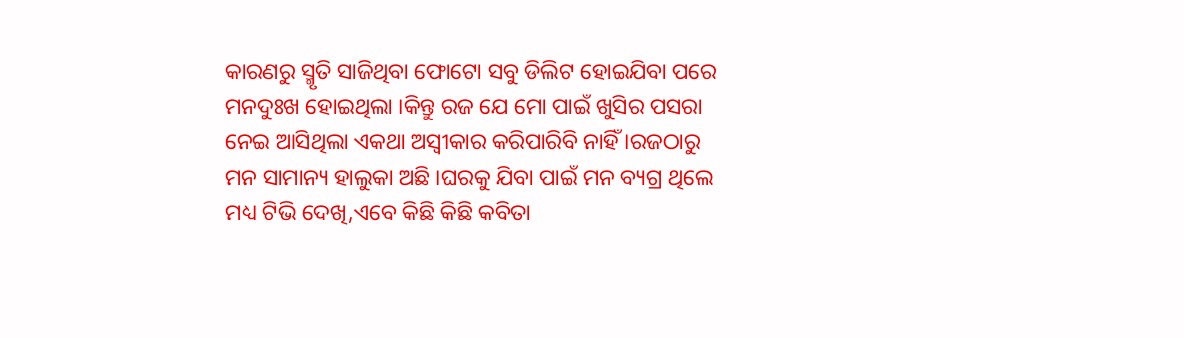କାରଣରୁ ସ୍ମୃତି ସାଜିଥିବା ଫୋଟୋ ସବୁ ଡିଲିଟ ହୋଇଯିବା ପରେ ମନଦୁଃଖ ହୋଇଥିଲା ।କିନ୍ତୁ ରଜ ଯେ ମୋ ପାଇଁ ଖୁସିର ପସରା ନେଇ ଆସିଥିଲା ଏକଥା ଅସ୍ବୀକାର କରିପାରିବି ନାହିଁ ।ରଜଠାରୁ ମନ ସାମାନ୍ୟ ହାଲୁକା ଅଛି ।ଘରକୁ ଯିବା ପାଇଁ ମନ ବ୍ୟଗ୍ର ଥିଲେ ମଧ୍ୟ ଟିଭି ଦେଖି,ଏବେ କିଛି କିଛି କବିତା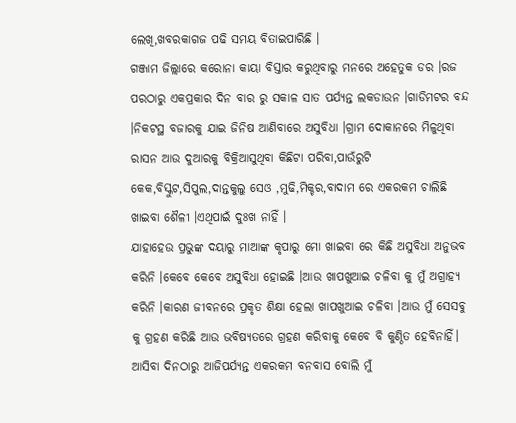ଲେଖି,ଖବରକାଗଜ ପଢି ସମୟ ବିତାଇପାରିଛି ।
ଗଞ୍ଜାମ ଜିଲ୍ଲାରେ କରୋନା କାୟା ବିସ୍ତାର କରୁଥିବାରୁ ମନରେ ଅହେତୁକ ଡର ।ରଜ ପରଠାରୁ ଏକପ୍ରକାର ଦିନ ବାର ରୁ ସକାଳ ସାତ ପର୍ଯ୍ୟନ୍ତ ଲକଡାଉନ ।ଗାଡିମଟର ବନ୍ଦ ।ନିକଟସ୍ଥ ବଜାରକୁ ଯାଇ ଜିନିଷ ଆଣିବାରେ ଅସୁବିଧା ।ଗ୍ରାମ ଦୋକାନରେ ମିଳୁଥିବା ରାସନ ଆଉ ଦୁଆରକୁ ବିକ୍ରିଆସୁଥିବା କିଛିଟା ପରିବା,ପାଉଁରୁଟି କେକ,ବିସ୍କୁଟ,ସିପୁଲ,ଦାନ୍ତକୁଲୁ ସେଓ ,ମୁଢି,ମିକ୍ଚର,ବାଦାମ ରେ ଏକରକମ ଚାଲିଛି ଖାଇବା ଶୈଳୀ ।ଏଥିପାଇଁ ଦୁଃଖ ନାହିଁ ।
ଯାହାହେଉ ପ୍ରଭୁଙ୍କ ଦୟାରୁ ମାଆଙ୍କ କୃପାରୁ ମୋ ଖାଇବା ରେ କିଛି ଅସୁବିଧା ଅନୁଭବ କରିନି ।କେବେ କେବେ ଅସୁବିଧା ହୋଇଛି ।ଆଉ ଖାପଖୁଆଇ ଚଳିବା କୁ ମୁଁ ଅଗ୍ରାହ୍ୟ କରିନି ।କାରଣ ଜୀବନରେ ପ୍ରକୃତ ଶିକ୍ଷା ହେଲା ଖାପଖୁଆଇ ଚଳିବା ।ଆଉ ମୁଁ ସେସବୁ କୁ ଗ୍ରହଣ କରିଛି ଆଉ ଭବିଷ୍ୟତରେ ଗ୍ରହଣ କରିବାକୁ କେବେ ବି କୁଣ୍ଠିତ ହେବିନାହିଁ।
ଆସିବା ଦିନଠାରୁ ଆଜିପର୍ଯ୍ୟନ୍ତ ଏକରକମ ବନବାସ ବୋଲି ମୁଁ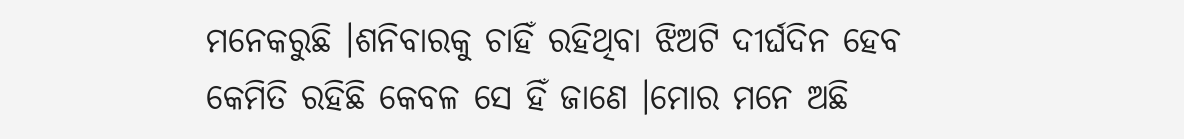ମନେକରୁଛି ।ଶନିବାରକୁ ଚାହିଁ ରହିଥିବା ଝିଅଟି ଦୀର୍ଘଦିନ ହେବ କେମିତି ରହିଛି କେବଳ ସେ ହିଁ ଜାଣେ ।ମୋର ମନେ ଅଛି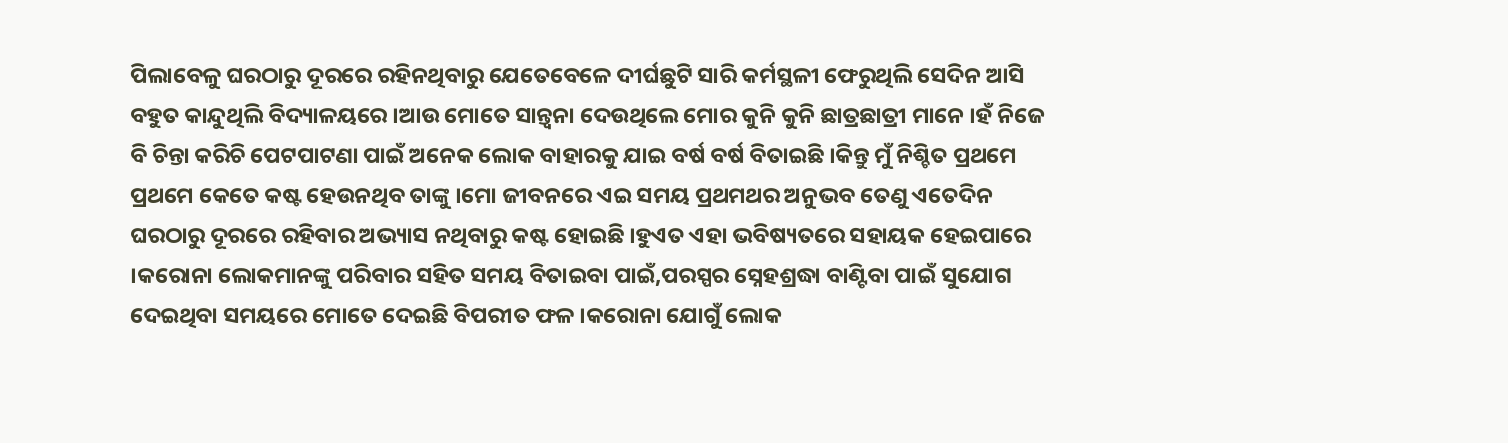ପିଲାବେଳୁ ଘରଠାରୁ ଦୂରରେ ରହିନଥିବାରୁ ଯେତେବେଳେ ଦୀର୍ଘଛୁଟି ସାରି କର୍ମସ୍ଥଳୀ ଫେରୁଥିଲି ସେଦିନ ଆସି ବହୁତ କାନ୍ଦୁଥିଲି ବିଦ୍ୟାଳୟରେ ।ଆଉ ମୋତେ ସାନ୍ତ୍ୱନା ଦେଉଥିଲେ ମୋର କୁନି କୁନି ଛାତ୍ରଛାତ୍ରୀ ମାନେ ।ହଁ ନିଜେ ବି ଚିନ୍ତା କରିଚି ପେଟପାଟଣା ପାଇଁ ଅନେକ ଲୋକ ବାହାରକୁ ଯାଇ ବର୍ଷ ବର୍ଷ ବିତାଇଛି ।କିନ୍ତୁ ମୁଁ ନିଶ୍ଚିତ ପ୍ରଥମେ ପ୍ରଥମେ କେତେ କଷ୍ଟ ହେଉନଥିବ ତାଙ୍କୁ ।ମୋ ଜୀବନରେ ଏଇ ସମୟ ପ୍ରଥମଥର ଅନୁଭବ ତେଣୁ ଏତେଦିନ ଘରଠାରୁ ଦୂରରେ ରହିବାର ଅଭ୍ୟାସ ନଥିବାରୁ କଷ୍ଟ ହୋଇଛି ।ହୁଏତ ଏହା ଭବିଷ୍ୟତରେ ସହାୟକ ହେଇପାରେ ।କରୋନା ଲୋକମାନଙ୍କୁ ପରିବାର ସହିତ ସମୟ ବିତାଇବା ପାଇଁ,ପରସ୍ପର ସ୍ନେହଶ୍ରଦ୍ଧା ବାଣ୍ଟିବା ପାଇଁ ସୁଯୋଗ ଦେଇଥିବା ସମୟରେ ମୋତେ ଦେଇଛି ବିପରୀତ ଫଳ ।କରୋନା ଯୋଗୁଁ ଲୋକ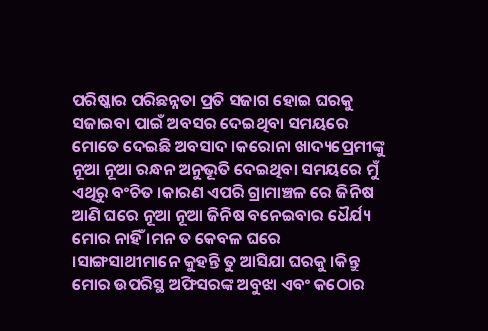ପରିଷ୍କାର ପରିଛନ୍ନତା ପ୍ରତି ସଜାଗ ହୋଇ ଘରକୁ ସଜାଇବା ପାଇଁ ଅବସର ଦେଇଥିବା ସମୟରେ ମୋତେ ଦେଇଛି ଅବସାଦ ।କରୋନା ଖାଦ୍ୟପ୍ରେମୀଙ୍କୁ ନୂଆ ନୂଆ ରନ୍ଧନ ଅନୁଭୂତି ଦେଇଥିବା ସମୟରେ ମୁଁ ଏଥିରୁ ବଂଚିତ ।କାରଣ ଏପରି ଗ୍ରାମାଞ୍ଚଳ ରେ ଜିନିଷ ଆଣି ଘରେ ନୂଆ ନୂଆ ଜିନିଷ ବନେଇବାର ଧୈର୍ଯ୍ୟ ମୋର ନାହିଁ ।ମନ ତ କେବଳ ଘରେ ।ସାଙ୍ଗସାଥୀମାନେ କୁହନ୍ତି ତୁ ଆସିଯା ଘରକୁ ।କିନ୍ତୁ ମୋର ଉପରିସ୍ଥ ଅଫିସରଙ୍କ ଅବୁଝା ଏବଂ କଠୋର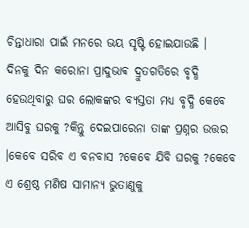ଚିନ୍ତାଧାରା ପାଇଁ ମନରେ ଭୟ ସୃଷ୍ଟି ହୋଇଯାଉଛି ।
ଦିନକୁ ଦିନ କରୋନା ପ୍ରାଦୁଭାଵ ଦ୍ରୁତଗତିରେ ବୃଦ୍ଧି ହେଉଥିବାରୁ ଘର ଲୋକଙ୍କର ବ୍ୟସ୍ତତା ମଧ୍ୟ ବୃଦ୍ଧି କେବେ ଆସିବୁ ଘରକୁ ?କିନ୍ତୁ ଦେଇପାରେନା ତାଙ୍କ ପ୍ରଶ୍ନର ଉତ୍ତର ।କେବେ ସରିବ ଏ ବନବାସ ?କେବେ ଯିବି ଘରକୁ ?କେବେ ଏ ଶ୍ରେଷ୍ଠ ମଣିଷ ସାମାନ୍ୟ ଭୁତାଣୁକୁ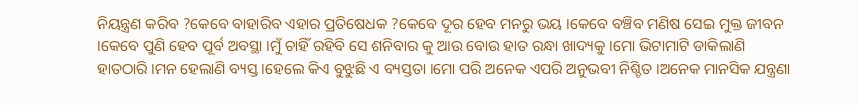ନିୟନ୍ତ୍ରଣ କରିବ ?କେବେ ବାହାରିବ ଏହାର ପ୍ରତିଷେଧକ ?କେବେ ଦୂର ହେବ ମନରୁ ଭୟ ।କେବେ ବଞ୍ଚିବ ମଣିଷ ସେଇ ମୁକ୍ତ ଜୀବନ ।କେବେ ପୁଣି ହେବ ପୂର୍ବ ଅବସ୍ଥା ।ମୁଁ ଚାହିଁ ରହିବି ସେ ଶନିବାର କୁ ଆଉ ବୋଉ ହାତ ରନ୍ଧା ଖାଦ୍ୟକୁ ।ମୋ ଭିଟାମାଟି ଡାକିଲାଣି ହାତଠାରି ।ମନ ହେଲାଣି ବ୍ୟସ୍ତ ।ହେଲେ କିଏ ବୁଝୁଛି ଏ ବ୍ୟସ୍ତତା ।ମୋ ପରି ଅନେକ ଏପରି ଅନୁଭବୀ ନିଶ୍ଚିତ ।ଅନେକ ମାନସିକ ଯନ୍ତ୍ରଣା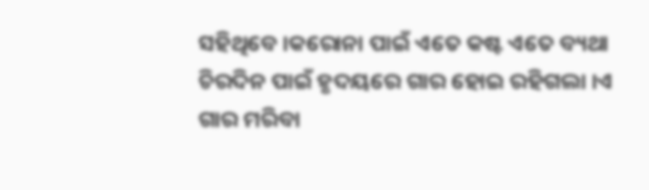ସହିଥିବେ ।କରୋନା ପାଇଁ ଏତେ କଷ୍ଟ ଏତେ ବ୍ୟଥା ଚିରଦିନ ପାଇଁ ହୃଦୟରେ ଗାର ହୋଇ ରହିଗଲା ।ଏ ଗାର ମରିବା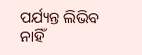ପର୍ଯ୍ୟନ୍ତ ଲିଭିବ ନାହିଁ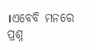।ଏବେବି ମନରେ ପ୍ରଶ୍ନ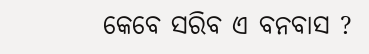କେବେ ସରିବ ଏ ବନବାସ ?